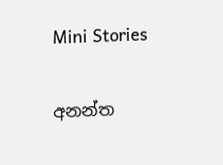Mini Stories

අනන්ත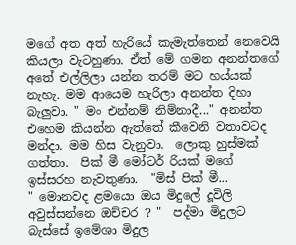මගේ අත අත් හැරියේ කැමැත්තෙන් නෙවෙයි කියලා වැටහුණා. ඒත් මේ ගමන අනන්තගේ අතේ එල්ලිලා යන්න තරම් මට හය්යක් නැහැ. මම ආයෙම හැරිලා අනන්ත දිහා බැලුවා. " මං එන්නම් නිම්නාදී..." අනන්ත එහෙම කියන්න ඇත්තේ කීවෙනි වතාවටද මන්දා. මම හිස වැනුවා.  ලොකු හුස්මක් ගත්තා.  පික් මී මෝටර් රියක් මගේ ඉස්සරහ නැවතුණා.  "මිස් පික් මී...
" මොනවද ළමයො ඔය මිදුලේ දූවිලි අවුස්සන්නෙ ඔච්චර ? "  පද්මා මිදුලට බැස්සේ ඉමේශා මිදුල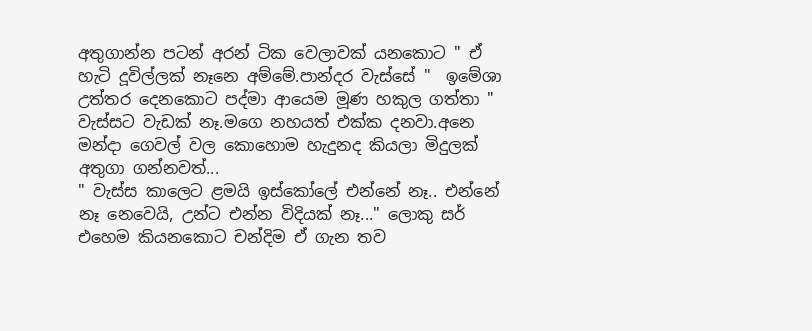අතුගාන්න පටන් අරන් ටික වෙලාවක් යනකොට " ඒ හැටි දූවිල්ලක් නෑනෙ අම්මේ.පාන්දර වැස්සේ "  ඉමේශා උත්තර දෙනකොට පද්මා ආයෙම මූණ හකුල ගත්තා " වැස්සට වැඩක් නෑ.මගෙ නහයත් එක්ක දනවා.අනෙ මන්දා ගෙවල් වල කොහොම හැදුනද කියලා මිදුලක් අතුගා ගන්නවත්...
" වැස්ස කාලෙට ළමයි ඉස්කෝලේ එන්නේ නෑ.. එන්නේ නෑ නෙවෙයි, උන්ට එන්න විදියක් නෑ..." ලොකු සර් එහෙම කියනකොට චන්දිම ඒ ගැන තව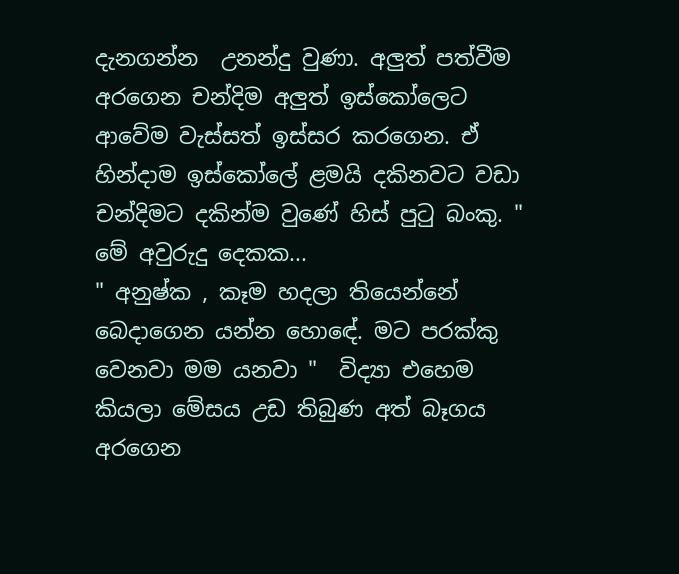දැනගන්න  උනන්දු වුණා. අලුත් පත්වීම අරගෙන චන්දිම අලුත් ඉස්කෝලෙට ආවේම වැස්සත් ඉස්සර කරගෙන. ඒ හින්දාම ඉස්කෝලේ ළමයි දකිනවට වඩා චන්දිමට දකින්ම වුණේ හිස් පුටු බංකු. "  මේ අවුරුදු දෙකක...
" අනුෂ්ක , කෑම හදලා තියෙන්නේ බෙදාගෙන යන්න හොඳේ. මට පරක්කු වෙනවා මම යනවා "  විද්‍යා එහෙම කියලා මේසය උඩ තිබුණ අත් බෑගය අරගෙන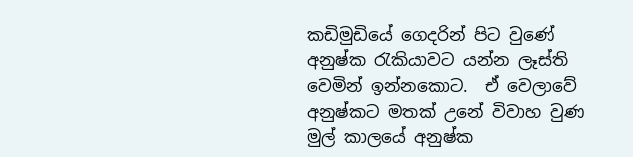කඩිමුඩියේ ගෙදරින් පිට වුණේ අනුෂ්ක රැකියාවට යන්න ලෑස්ති වෙමින් ඉන්නකොට.  ඒ වෙලාවේ අනුෂ්කට මතක් උනේ විවාහ වුණ මුල් කාලයේ අනුෂ්ක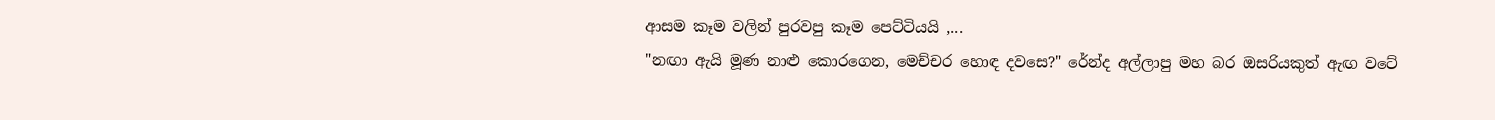ආසම කෑම වලින් පුරවපු කෑම පෙට්ටියයි ,...
"නඟා ඇයි මූණ නාළු කොරගෙන, මෙච්චර හොඳ දවසෙ?" රේන්ද අල්ලාපු මහ බර ඔසරියකුත් ඇඟ වටේ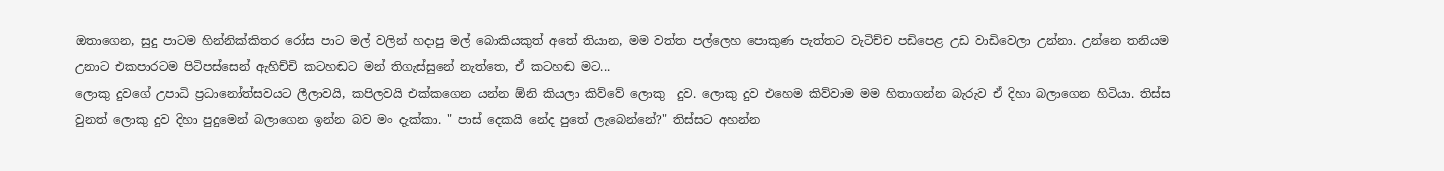ඔතාගෙන, සුදු පාටම හින්නික්කිතර රෝස පාට මල් වලින් හදාපු මල් බොකියකුත් අතේ තියාන, මම වත්ත පල්ලෙහ පොකුණ පැත්තට වැටිච්ච පඩිපෙළ උඩ වාඩිවෙලා උන්නා. උන්නෙ තනියම උනාට එකපාරටම පිටිපස්සෙන් ඇහිච්චි කටහඬට මන් තිගැස්සුනේ නැත්තෙ, ඒ කටහඬ මට...
ලොකු දුවගේ උපාධි ප්‍රධානෝත්සවයට ලීලාවයි, කපිලවයි එක්කගෙන යන්න ඕනි කියලා කිව්වේ ලොකු  දුව. ලොකු දුව එහෙම කිව්වාම මම හිතාගන්න බැරුව ඒ දිහා බලාගෙන හිටියා. තිස්ස වුනත් ලොකු දුව දිහා පුදුමෙන් බලාගෙන ඉන්න බව මං දැක්කා. " පාස් දෙකයි නේද පුතේ ලැබෙන්නේ?" තිස්සට අහන්න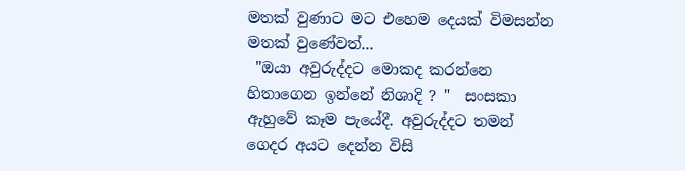මතක් වුණාට මට එහෙම දෙයක් විමසන්න මතක් වුණේවත්...
 "ඔයා අවුරුද්දට මොකද කරන්නෙ හිතාගෙන ඉන්නේ නිශාදි ? "  සංසකා ඇහුවේ කෑම පැයේදී. අවුරුද්දට තමන් ගෙදර අයට දෙන්න විසි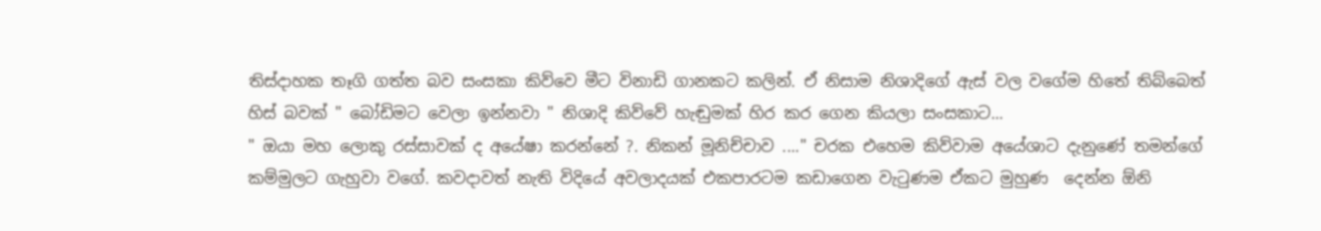තිස්දාහක තෑගි ගත්ත බව සංසකා කිව්වෙ මීට විනාඩි ගානකට කලින්. ඒ නිසාම නිශාදිගේ ඇස් වල වගේම හිතේ තිබ්බෙත් හිස් බවක් " බෝඩිමට වෙලා ඉන්නවා " නිශාදි කිව්වේ හැඬුමක් හිර කර ගෙන කියලා සංසකාට...
" ඔයා මහ ලොකු රස්සාවක් ද අයේෂා කරන්නේ ?. නිකන් මූනිච්චාව ...." චරක එහෙම කිව්වාම අයේශාට දැනුණේ තමන්ගේ කම්මුලට ගැහුවා වගේ. කවදාවත් නැති විදියේ අවලාදයක් එකපාරටම කඩාගෙන වැටුණම ඒකට මුහුණ  දෙන්න ඕනි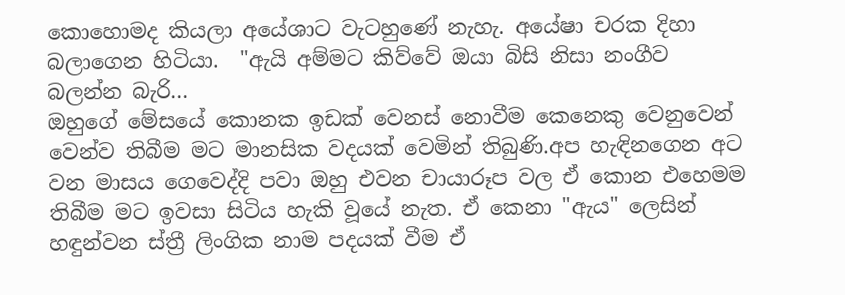කොහොමද කියලා අයේශාට වැටහුණේ නැහැ. අයේෂා චරක දිහා බලාගෙන හිටියා.  "ඇයි අම්මට කිව්වේ ඔයා බිසි නිසා නංගීව බලන්න බැරි...
ඔහුගේ මේසයේ කොනක ඉඩක් වෙනස් නොවීම කෙනෙකු වෙනුවෙන් වෙන්ව තිබීම මට මානසික වදයක් වෙමින් තිබුණි.අප හැඳිනගෙන අට වන මාසය ගෙවෙද්දි පවා ඔහු එවන චායාරූප වල ඒ කොන එහෙමම තිබීම මට ඉවසා සිටිය හැකි වූයේ නැත. ඒ කෙනා "ඇය" ලෙසින් හඳුන්වන ස්ත්‍රී ලිංගික නාම පදයක් වීම ඒ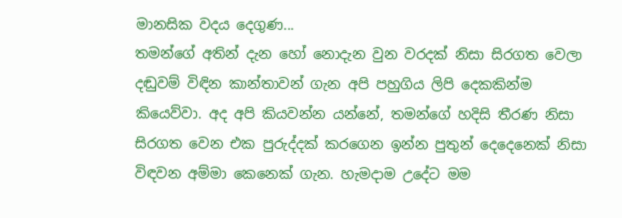මානසික වදය දෙගුණ...
තමන්ගේ අතින් දැන හෝ නොදැන වුන වරදක් නිසා සිරගත වෙලා දඬුවම් විඳින කාන්තාවන් ගැන අපි පහුගිය ලිපි දෙකකින්ම කියෙව්වා. අද අපි කියවන්න යන්නේ, තමන්ගේ හදිසි තීරණ නිසා සිරගත වෙන එක පුරුද්දක් කරගෙන ඉන්න පුතුන් දෙදෙනෙක් නිසා විඳවන අම්මා කෙනෙක් ගැන. හැමදාම උදේට මම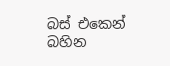බස් එකෙන් බහින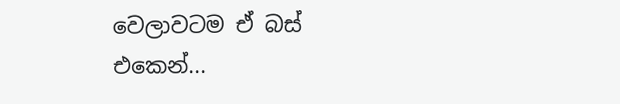වෙලාවටම ඒ බස් එකෙන්...